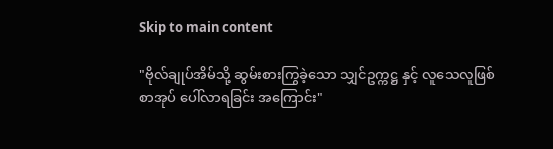Skip to main content

"ဗိုလ်ချုပ်အိမ်သို့ ဆွမ်းစားကြွခဲ့သော သျှင်ဥက္ကဋ္ဌ နှင့် လူသေလူဖြစ်စာအုပ် ပေါ်လာရခြင်း အကြောင်း"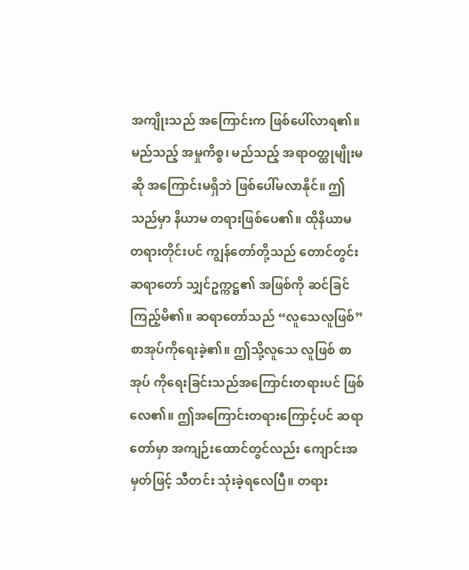အကျိုးသည် အကြောင်းက ဖြစ်ပေါ်လာရ၏။ မည်သည့် အမှုကိစ္စ၊ မည်သည့် အရာဝတ္ထုမျိုးမဆို အကြောင်းမရှိဘဲ ဖြစ်ပေါ်မလာနိုင်။ ဤသည်မှာ နိယာမ တရားဖြစ်ပေ၏။ ထိုနိယာမ တရားတိုင်းပင် ကျွန်တော်တို့သည် တောင်တွင်းဆရာတော် သျှင်ဥက္ကဋ္ဌ၏ အဖြစ်ကို ဆင်ခြင်ကြည့်မိ၏။ ဆရာတော်သည် “လူသေလူဖြစ်” စာအုပ်ကိုရေးခဲ့၏။ ဤသို့လူသေ လူဖြစ် စာအုပ် ကိုရေးခြင်းသည်အကြောင်းတရားပင် ဖြစ်လေ၏။ ဤအကြောင်းတရားကြောင့်ပင် ဆရာတော်မှာ အကျဉ်းထောင်တွင်လည်း ကျောင်းအမှတ်ဖြင့် သီတင်း သုံးခဲ့ရလေပြီ။ တရား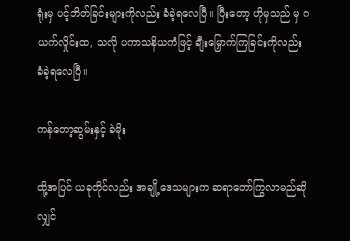ရုံးမှ ပင့်ဘိတ်ခြင်းများကိုလည်း ခံခဲ့ရလေပြီ။ ပြီးတော့ ဟိုမှသည် မှ ဂ ယက်လှိုင်းထ, သလို ပကာသနိယကံဖြင့် ချီးမြှောက်ကြခြင်းကိုလည်း ခံခဲ့ရလေပြီ။

ကန်တော့ဆွမ်းနှင့် ခဲမိုး

ထို့အပြင် ယခုတိုင်လည်း အချို့ဒေသများက ဆရာတော်ကြွလာမည်ဆိုလျှင်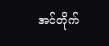အင်တိုက်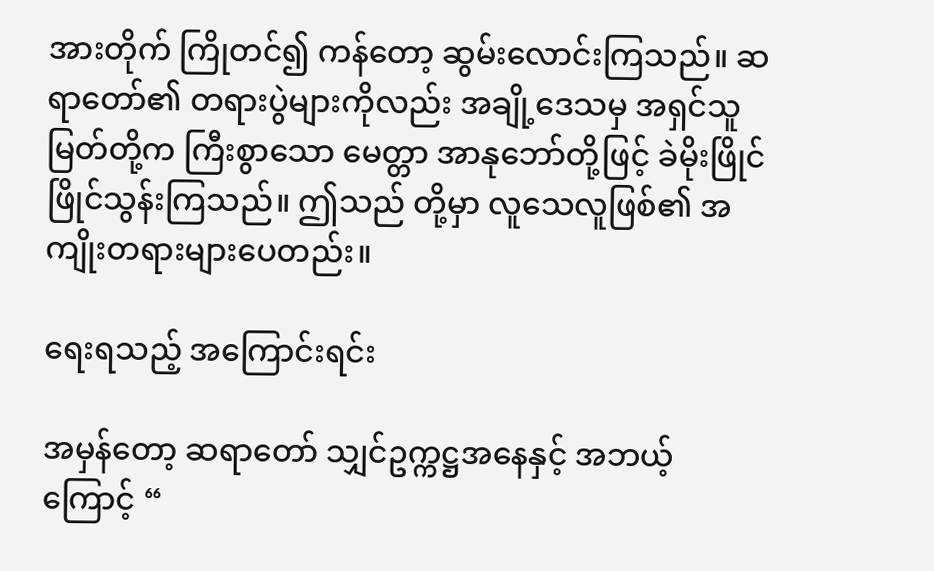အားတိုက် ကြိုတင်၍ ကန်တော့ ဆွမ်းလောင်းကြသည်။ ဆရာတော်၏ တရားပွဲများကိုလည်း အချို့ဒေသမှ အရှင်သူမြတ်တို့က ကြီးစွာသော မေတ္တာ အာနုဘော်တို့ဖြင့် ခဲမိုးဖြိုင်ဖြိုင်သွန်းကြသည်။ ဤသည် တို့မှာ လူသေလူဖြစ်၏ အကျိုးတရားများပေတည်း။

ရေးရသည့် အကြောင်းရင်း

အမှန်တော့ ဆရာတော် သျှင်ဥက္ကဋ္ဌအနေနှင့် အဘယ့်ကြောင့် “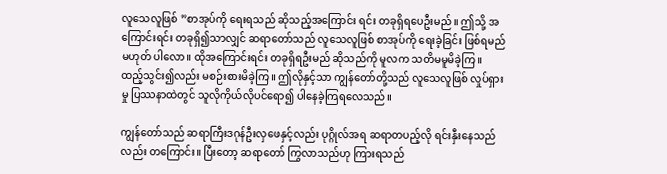လူသေလူဖြစ် ”စာအုပ်ကို ရေးရသည် ဆိုသည့်အကြောင်း ရင်း တခုရှိရပေဦးမည်။ ဤသို့ အကြောင်းရင်း တခုရှိ၍သာလျှင် ဆရာတော်သည် လူသေလူဖြစ် စာအုပ်ကို ရေးခဲ့ခြင်း ဖြစ်ရမည် မဟုတ် ပါလော။ ထိုအကြောင်းရင်း တခုရှိရဦးမည် ဆိုသည်ကို မူလက သတိမမူမိခဲ့ကြ။ ထည့်သွင်း၍လည်း မစဉ်းစားမိခဲ့ကြ။ ဤလိုနှင့်သာ ကျွန်တော်တို့သည် လူသေလူဖြစ် လှုပ်ရှားမှု ပြဿနာထဲတွင် သူလိုကိုယ်လိုပင်ရော၍ ပါနေခဲ့ကြရလေသည်။

ကျွန်တော်သည် ဆရာကြီးဒဂုန်ဦးလှဖေနှင့်လည်း ပုဂ္ဂိုလ်အရ ဆရာတပည့်လို ရင်းနှီးနေသည်လည်း တကြောင်း။ ပြီးတော့ ဆရာတော် ကြွလာသည်ဟု ကြားရသည်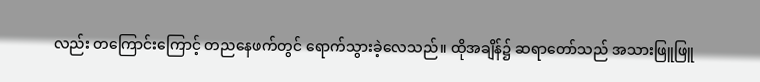လည်း တကြောင်းကြောင့် တညနေဖက်တွင် ရောက်သွားခဲ့လေသည်။ ထိုအချိန်၌ ဆရာတော်သည် အသားဖြူဖြူ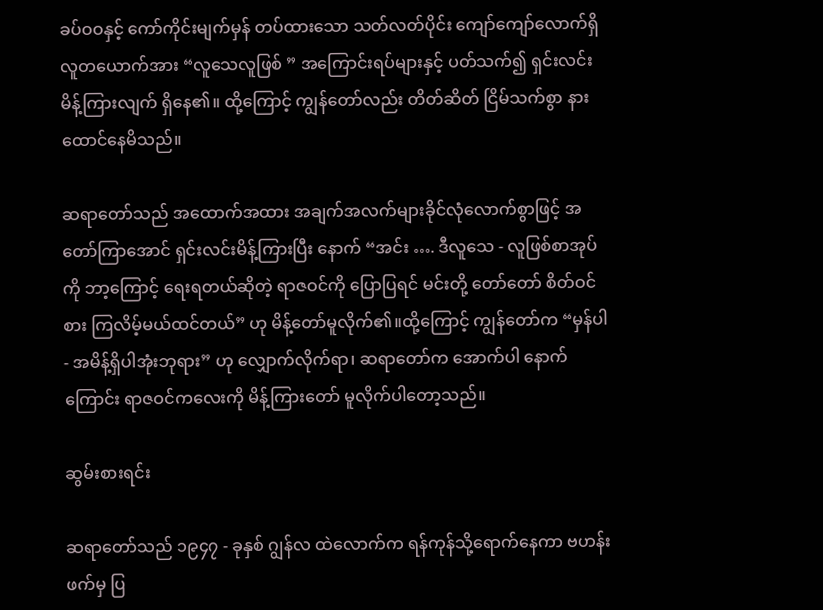ခပ်ဝဝနှင့် ကော်ကိုင်းမျက်မှန် တပ်ထားသော သတ်လတ်ပိုင်း ကျော်ကျော်လောက်ရှိ လူတယောက်အား “လူသေလူဖြစ် ” အကြောင်းရပ်များနှင့် ပတ်သက်၍ ရှင်းလင်း မိန့်ကြားလျက် ရှိနေ၏။ ထို့ကြောင့် ကျွန်တော်လည်း တိတ်ဆိတ် ငြိမ်သက်စွာ နားထောင်နေမိသည်။

ဆရာတော်သည် အထောက်အထား အချက်အလက်များခိုင်လုံလောက်စွာဖြင့် အတော်ကြာအောင် ရှင်းလင်းမိန့်ကြားပြီး နောက် “အင်း …. ဒီလူသေ - လူဖြစ်စာအုပ်ကို ဘာ့ကြောင့် ရေးရတယ်ဆိုတဲ့ ရာဇဝင်ကို ပြောပြရင် မင်းတို့ တော်တော် စိတ်ဝင်စား ကြလိမ့်မယ်ထင်တယ်” ဟု မိန့်တော်မူလိုက်၏။ထို့ကြောင့် ကျွန်တော်က “မှန်ပါ- အမိန့်ရှိပါအုံးဘုရား” ဟု လျှောက်လိုက်ရာ၊ ဆရာတော်က အောက်ပါ နောက်ကြောင်း ရာဇဝင်ကလေးကို မိန့်ကြားတော် မူလိုက်ပါတော့သည်။

ဆွမ်းစားရင်း

ဆရာတော်သည် ၁၉၄၇ - ခုနှစ် ဂျွန်လ ထဲလောက်က ရန်ကုန်သို့ရောက်နေကာ ဗဟန်းဖက်မှ ပြ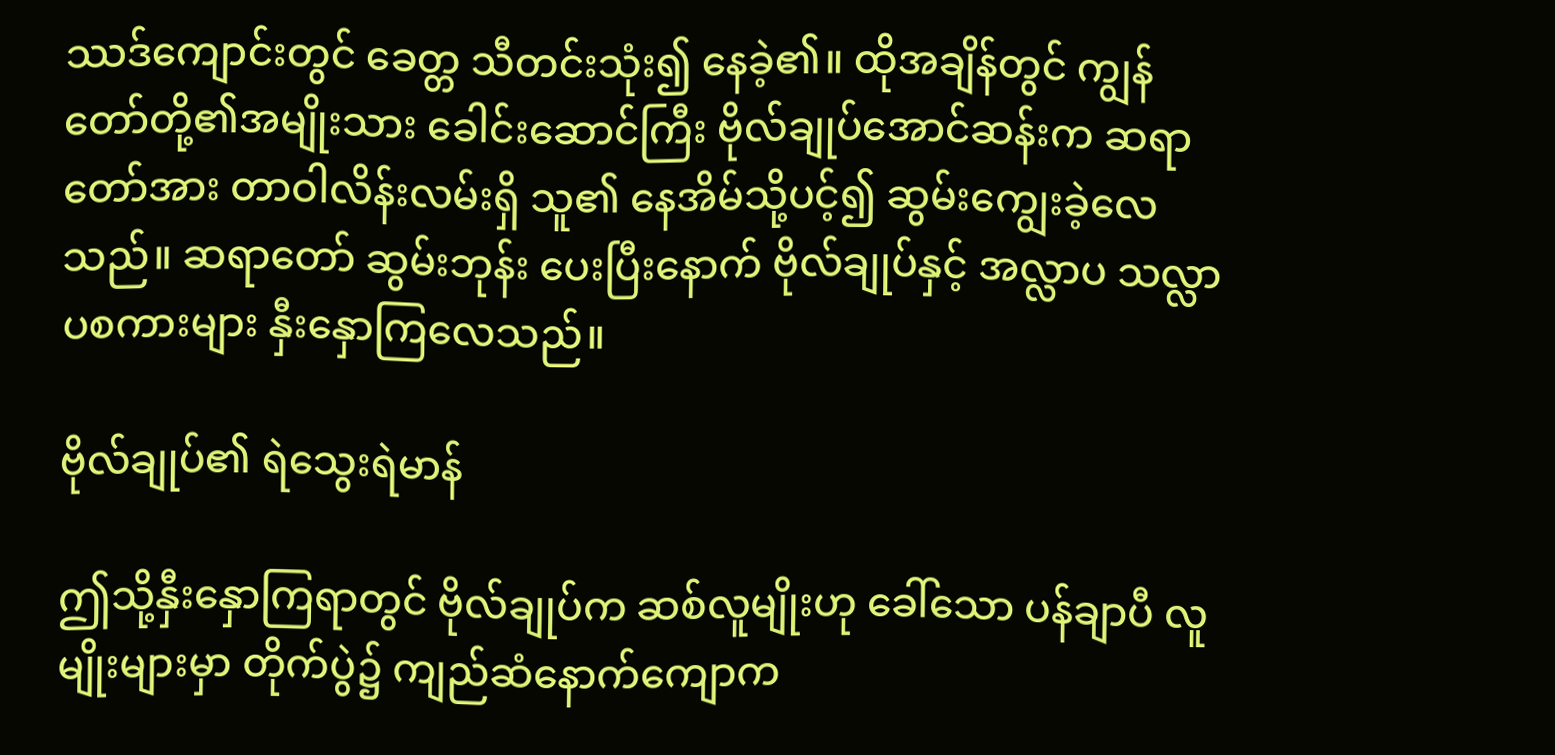ဿဒ်ကျောင်းတွင် ခေတ္တ သီတင်းသုံး၍ နေခဲ့၏။ ထိုအချိန်တွင် ကျွန်တော်တို့၏အမျိုးသား ခေါင်းဆောင်ကြီး ဗိုလ်ချုပ်အောင်ဆန်းက ဆရာတော်အား တာဝါလိန်းလမ်းရှိ သူ၏ နေအိမ်သို့ပင့်၍ ဆွမ်းကျွေးခဲ့လေသည်။ ဆရာတော် ဆွမ်းဘုန်း ပေးပြီးနောက် ဗိုလ်ချုပ်နှင့် အလ္လာပ သလ္လာပစကားများ နှီးနှောကြလေသည်။

ဗိုလ်ချုပ်၏ ရဲသွေးရဲမာန်

ဤသို့နှီးနှောကြရာတွင် ဗိုလ်ချုပ်က ဆစ်လူမျိုးဟု ခေါ်သော ပန်ချာပီ လူမျိုးများမှာ တိုက်ပွဲ၌ ကျည်ဆံနောက်ကျောက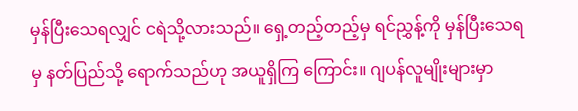မှန်ပြီးသေရလျှင် ငရဲသို့လားသည်။ ရှေ့တည့်တည့်မှ ရင်ညွှန့်ကို မှန်ပြီးသေရမှ နတ်ပြည်သို့ ရောက်သည်ဟု အယူရှိကြ ကြောင်း။ ဂျပန်လူမျိုးများမှာ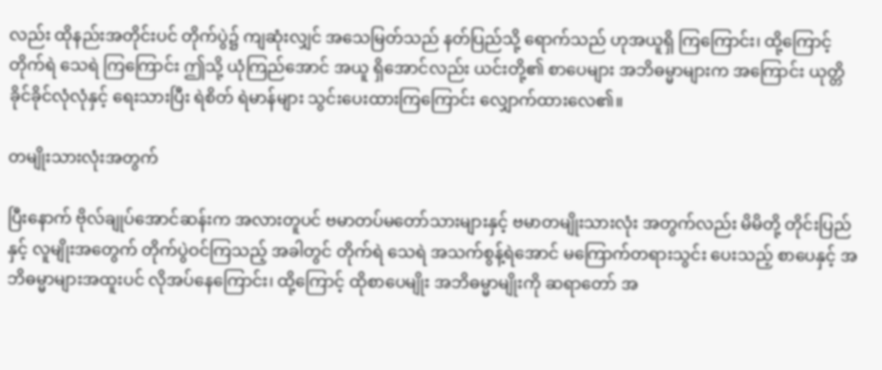လည်း ထိုနည်းအတိုင်းပင် တိုက်ပွဲ၌ ကျဆုံးလျှင် အသေမြတ်သည် နတ်ပြည်သို့ ရောက်သည် ဟုအယူရှိ ကြကြောင်း၊ ထို့ကြောင့် တိုက်ရဲ သေရဲ ကြကြောင်း ဤသို့ ယုံကြည်အောင် အယူ ရှိအောင်လည်း ယင်းတို့၏ စာပေများ အဘိဓမ္မာများက အကြောင်း ယုတ္တိ ခိုင်ခိုင်လုံလုံနှင့် ရေးသားပြီး ရဲစိတ် ရဲမာန်များ သွင်းပေးထားကြကြောင်း လျှောက်ထားလေ၏။

တမျိုးသားလုံးအတွက်

ပြီးနောက် ဗိုလ်ချုပ်အောင်ဆန်းက အလားတူပင် ဗမာတပ်မတော်သားများနှင့် ဗမာတမျိုးသားလုံး အတွက်လည်း မိမိတို့ တိုင်းပြည်နှင့် လူမျိုးအတွေက် တိုက်ပွဲဝင်ကြသည့် အခါတွင် တိုက်ရဲ သေရဲ အသက်စွန့်ရဲအောင် မကြောက်တရားသွင်း ပေးသည့် စာပေနှင့် အဘိဓမ္မာများအထူးပင် လိုအပ်နေကြောင်း၊ ထို့ကြောင့် ထိုစာပေမျိုး အဘိဓမ္မာမျိုးကို ဆရာတော် အ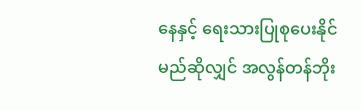နေနှင့် ရေးသားပြုစုပေးနိုင်မည်ဆိုလျှင် အလွန်တန်ဘိုး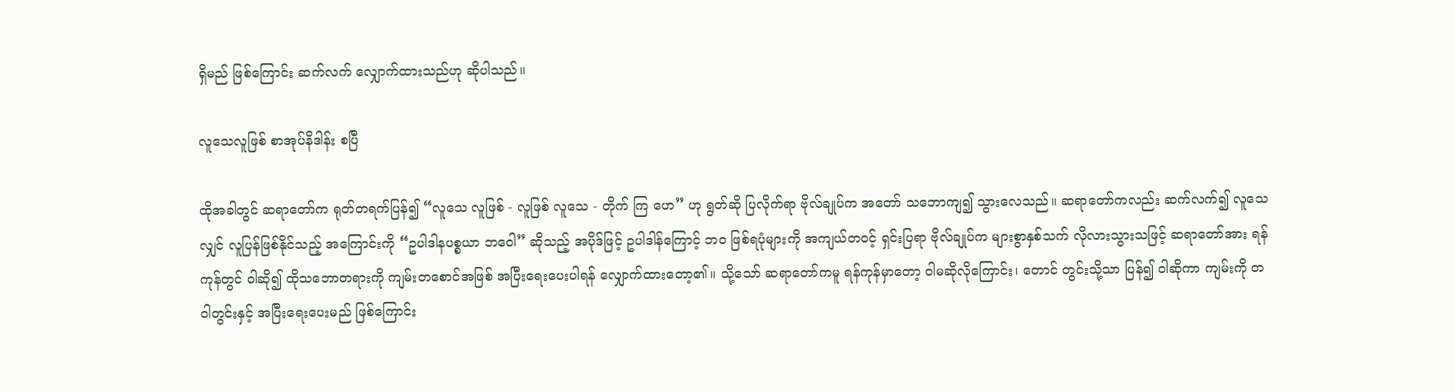ရှိမည် ဖြစ်ကြောင်း ဆက်လက် လျှောက်ထားသည်ဟု ဆိုပါသည်။

လူသေလူဖြစ် စာအုပ်နိဒါန်း စပြီ

ထိုအခါတွင် ဆရာတော်က ရုတ်တရက်ပြန်၍ “လူသေ လူဖြစ် - လူဖြစ် လူသေ - တိုက် ကြ ဟေ” ဟု ရွတ်ဆို ပြလိုက်ရာ ဗိုလ်ချုပ်က အတော် သဘောကျ၍ သွားလေသည်။ ဆရာတော်ကလည်း ဆက်လက်၍ လူသေလျှင် လူပြန်ဖြစ်နိုင်သည့် အကြောင်းကို “ဥပါဒါနပစ္စယာ ဘဝေါ” ဆိုသည့် အပိုဒ်ဖြင့် ဥပါဒါန်ကြောင့် ဘဝ ဖြစ်ရပုံများကို အကျယ်တဝင့် ရှင်းပြရာ ဗိုလ်ချုပ်က များစွာနှစ်သက် လိုလားသွားသဖြင့် ဆရာတော်အား ရန်ကုန်တွင် ဝါဆို၍ ထိုသဘောတရားကို ကျမ်းတစောင်အဖြစ် အပြီးရေးပေးပါရန် လျှောက်ထားတော့၏။ သို့သော် ဆရာတော်ကမူ ရန်ကုန်မှာတော့ ဝါမဆိုလိုကြောင်း၊ တောင် တွင်းသို့သာ ပြန်၍ ဝါဆိုကာ ကျမ်းကို တဝါတွင်းနှင့် အပြီးရေးပေးမည် ဖြစ်ကြောင်း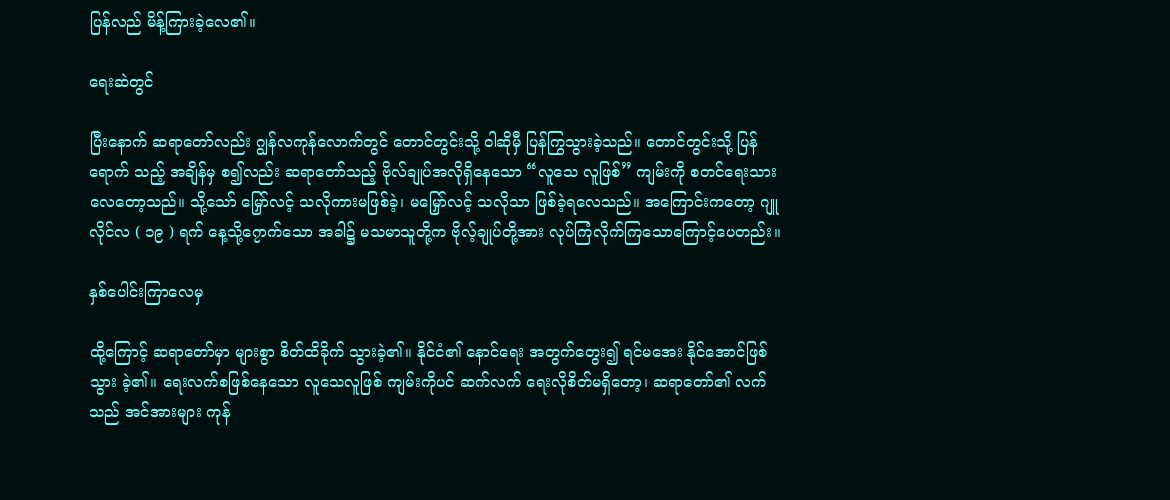ပြန်လည် မိန့်ကြားခဲ့လေ၏။

ရေးဆဲတွင်

ပြီးနောက် ဆရာတော်လည်း ဂျွန်လကုန်လောက်တွင် တောင်တွင်းသို့ ဝါဆိုမှီ ပြန်ကြွသွားခဲ့သည်။ တောင်တွင်းသို့ ပြန် ရောက် သည့် အချိန်မှ စ၍လည်း ဆရာတော်သည့် ဗိုလ်ချုပ်အလိုရှိနေသော “လူသေ လူဖြစ်” ကျမ်းကို စတင်ရေးသား လေတော့သည်။ သို့သော် မြှော်လင့် သလိုကားမဖြစ်ခဲ့၊ မမြှော်လင့် သလိုသာ ဖြစ်ခဲ့ရလေသည်။ အကြောင်းကတော့ ဂျူလိုင်လ ( ၁၉ ) ရက် နေ့သို့၇ောက်သော အခါ၌ မသမာသူတို့က ဗိုလ့်ချုပ်တို့အား လုပ်ကြံလိုက်ကြသောကြောင့်ပေတည်း။

နှစ်ပေါင်းကြာလေမှ

ထို့ကြောင့် ဆရာတော်မှာ များစွာ စိတ်ထိခိုက် သွားခဲ့၏။ နိုင်ငံ၏ နောင်ရေး အတွက်တွေး၍ ရင်မအေး နိုင်အောင်ဖြစ်သွား ခဲ့၏။ ရေးလက်စဖြစ်နေသော လူသေလူဖြစ် ကျမ်းကိုပင် ဆက်လက် ရေးလိုစိတ်မရှိတော့၊ ဆရာတော်၏ လက်သည် အင်အားများ ကုန်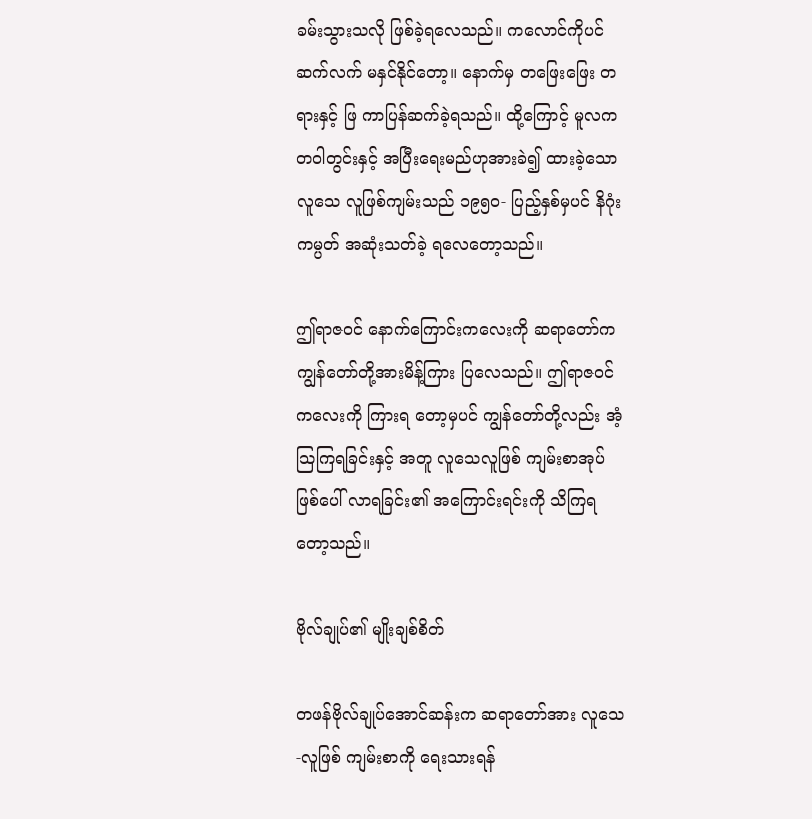ခမ်းသွားသလို ဖြစ်ခဲ့ရလေသည်။ ကလောင်ကိုပင် ဆက်လက် မနှင်နိုင်တော့။ နောက်မှ တဖြေးဖြေး တရားနှင့် ဖြ ကာပြန်ဆက်ခဲ့ရသည်။ ထို့ကြောင့် မူလက တဝါတွင်းနှင့် အပြီးရေးမည်ဟုအားခဲ၍ ထားခဲ့သော လူသေ လူဖြစ်ကျမ်းသည် ၁၉၅၀- ပြည့်နှစ်မှပင် နိဂုံးကမ္ပတ် အဆုံးသတ်ခဲ့ ရလေတော့သည်။

ဤရာဇဝင် နောက်ကြောင်းကလေးကို ဆရာတော်က ကျွန်တော်တို့အားမိန့်ကြား ပြလေသည်။ ဤရာဇဝင် ကလေးကို ကြားရ တော့မှပင် ကျွန်တော်တို့လည်း အံ့သြကြရခြင်းနှင့် အတူ လူသေလူဖြစ် ကျမ်းစာအုပ်ဖြစ်ပေါ် လာရခြင်း၏ အကြောင်းရင်းကို သိကြရတော့သည်။

ဗိုလ်ချုပ်၏ မျိုးချစ်စိတ်

တဖန်ဗိုလ်ချုပ်အောင်ဆန်းက ဆရာတော်အား လူသေ-လူဖြစ် ကျမ်းစာကို ရေးသားရန်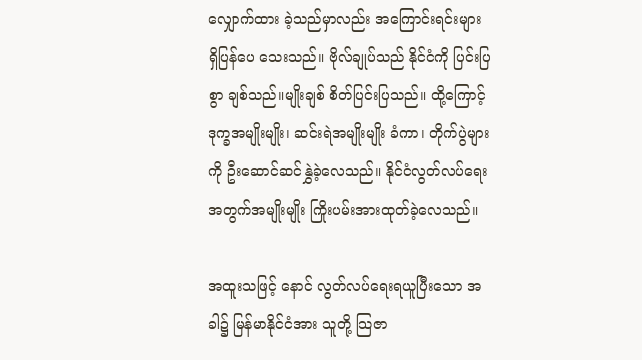လျှောက်ထား ခဲ့သည်မှာလည်း အကြောင်းရင်းများ ရှိပြန်ပေ သေးသည်။ ဗိုလ်ချုပ်သည် နိုင်ငံကို ပြင်းပြစွာ ချစ်သည်။မျိုးချစ် စိတ်ပြင်းပြသည်။ ထို့ကြောင့် ဒုက္ခအမျိုးမျိုး၊ ဆင်းရဲအမျိုးမျိုး ခံကာ၊ တိုက်ပွဲများကို ဦးဆောင်ဆင်နွှဲခဲ့လေသည်။ နိုင်ငံလွတ်လပ်ရေးအတွက်အမျိုးမျိုး ကြိုးပမ်းအားထုတ်ခဲ့လေသည်။

အထူးသဖြင့် နောင် လွတ်လပ်ရေးရယူပြီးသော အခါ၌ မြန်မာနိုင်ငံအား သူတို့ သြဇာ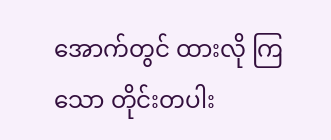အောက်တွင် ထားလို ကြသော တိုင်းတပါး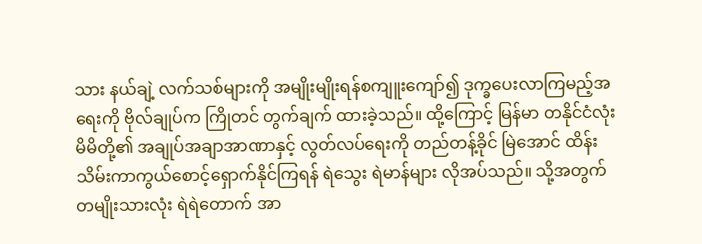သား နယ်ချဲ့ လက်သစ်များကို အမျိုးမျိုးရန်စကျူးကျော်၍ ဒုက္ခပေးလာကြမည့်အရေးကို ဗိုလ်ချုပ်က ကြိုတင် တွက်ချက် ထားခဲ့သည်။ ထို့ကြောင့် မြန်မာ တနိုင်ငံလုံးမိမိတို့၏ အချုပ်အချာအာဏာနှင့် လွတ်လပ်ရေးကို တည်တန့်ခိုင် မြဲအောင် ထိန်းသိမ်းကာကွယ်စောင့်ရှောက်နိုင်ကြရန် ရဲသွေး ရဲမာန်များ လိုအပ်သည်။ သို့အတွက် တမျိုးသားလုံး ရဲရဲတောက် အာ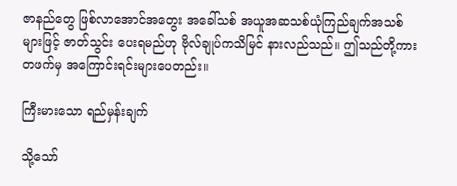ဇာနည်တွေ ဖြစ်လာအောင်အတွေး အခေါ်သစ် အယူအဆသစ်ယုံကြည်ချက်အသစ်များဖြင့် ဇာတ်သွင်း ပေးရမည်ဟု ဗိုလ်ချုပ်ကသိမြင် နားလည်သည်။ ဤသည်တို့ကား တဖက်မှ အကြောင်းရင်းများပေတည်း။

ကြီးမားသော ရည်မှန်းချက်

သို့သော်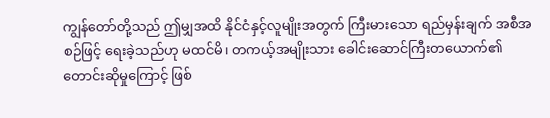ကျွန်တော်တို့သည် ဤမျှအထိ နိုင်ငံနှင့်လူမျိုးအတွက် ကြီးမားသော ရည်မှန်းချက် အစီအစဉ်ဖြင့် ရေးခဲ့သည်ဟု မထင်မိ၊ တကယ့်အမျိုးသား ခေါင်းဆောင်ကြီးတယောက်၏ တောင်းဆိုမှုကြောင့် ဖြစ်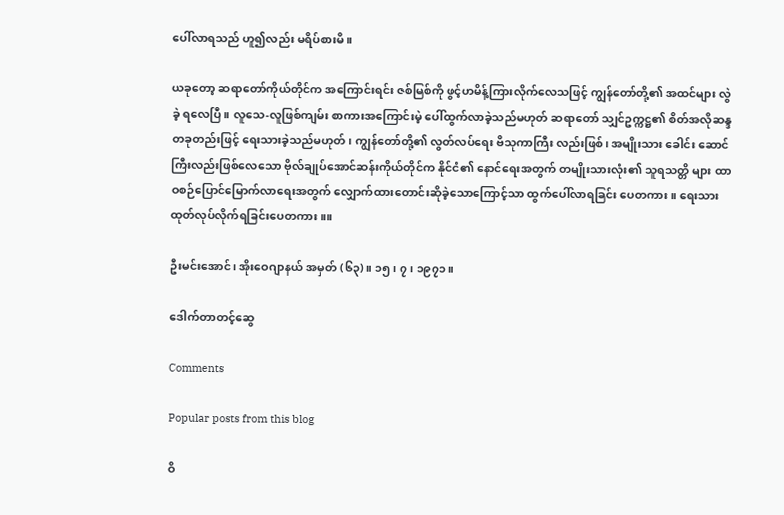ပေါ်လာရသည် ဟူ၍လည်း မရိပ်စားမိ။

ယခုတော့ ဆရာတော်ကိုယ်တိုင်က အကြောင်းရင်း ဇစ်မြစ်ကို ဖွင့်ဟမိန့်ကြားလိုက်လေသဖြင့် ကျွန်တော်တို့၏ အထင်များ လွဲခဲ့ ရလေပြီ။ လူသေ-လူဖြစ်ကျမ်း စာကားအကြောင်းမဲ့ ပေါ်ထွက်လာခဲ့သည်မဟုတ် ဆရာတော် သျှင်ဥက္ကဋ္ဌ၏ စိတ်အလိုဆန္ဒ တခုတည်းဖြင့် ရေးသားခဲ့သည်မဟုတ်၊ ကျွန်တော်တို့၏ လွတ်လပ်ရေး ဗိသုကာကြီး လည်းဖြစ်၊ အမျိုးသား ခေါင်း ဆောင် ကြီးလည်းဖြစ်လေသော ဗိုလ်ချုပ်အောင်ဆန်းကိုယ်တိုင်က နိုင်ငံ၏ နောင်ရေးအတွက် တမျိုးသားလုံး၏ သူရသတ္တိ များ ထာဝစဉ်ပြောင်မြောက်လာရေးအတွက် လျှောက်ထားတောင်းဆိုခဲ့သောကြောင့်သာ ထွက်ပေါ်လာရခြင်း ပေတကား။ ရေးသားထုတ်လုပ်လိုက်ရခြင်းပေတကား။။

ဦးမင်းအောင်၊ အိုးဝေဂျာနယ် အမှတ် (၆၃)။ ၁၅၊ ၇၊ ၁၉၇၁။

ဒေါက်တာတင့်ဆွေ

Comments

Popular posts from this blog

ဝိ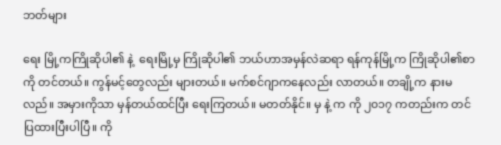ဘတ်များ

ရေး မြို့ကကြိုဆိုပါ၏ နဲ့  ရေးမြို့မှ ကြိုဆိုပါ၏ ဘယ်ဟာအမှန်လဲဆရာ ရန်ကုန်မြို့က ကြိုဆိုပါ၏စာကို တင်တယ်။ ကွန်မင့်တွေလည်း များတယ်။ မက်စင်ဂျာကနေလည်း လာတယ်။ တချို့က နားမလည်။ အမှားကိုသာ မှန်တယ်ထင်ပြီး ရေးကြတယ်။ မတတ်နိုင်။ မှ နဲ့ က ကို ၂၀၁၇ ကတည်းက တင်ပြထားပြီးပါပြီ။ ကို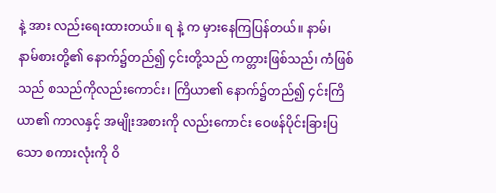နဲ့ အား လည်းရေးထားတယ်။ ရ နဲ့ က မှားနေကြပြန်တယ်။ နာမ်၊ နာမ်စားတို့၏ နောက်၌တည်၍ ၄င်းတို့သည် ကတ္တားဖြစ်သည်၊ ကံဖြစ်သည် စသည်ကိုလည်းကောင်း၊ ကြိယာ၏ နောက်၌တည်၍ ၄င်းကြိယာ၏ ကာလနှင့် အမျိုးအစားကို လည်းကောင်း ဝေဖန်ပိုင်းခြားပြသော စကားလုံးကို ဝိ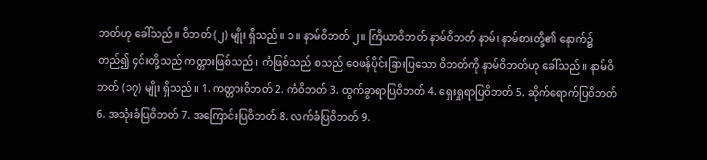ဘတ်ဟု ခေါ်သည်။ ဝိဘတ် (၂) မျိုး ရှိသည်။ ၁။ နာမ်ဝိဘတ် ၂။ ကြိယာဝိဘတ် နာမ်ဝိဘတ် နာမ်၊ နာမ်စားတို့၏ နောက်၌တည်၍ ၄င်းတို့သည် ကတ္တားဖြစ်သည်၊ ကံဖြစ်သည် စသည် ဝေဖန်ပိုင်းခြားပြသော ဝိဘတ်ကို နာမ်ဝိဘတ်ဟု ခေါ်သည်။ နာမ်ဝိဘတ် (၁၇) မျိုး ရှိသည်။ 1. ကတ္တားဝိဘတ် 2. ကံဝိဘတ် 3. ထွက်ခွာရာပြဝိဘတ် 4. ရှေးရှုရာပြဝိဘတ် 5. ဆိုက်ရောက်ပြဝိဘတ် 6. အသုံးခံပြဝိဘတ် 7. အကြောင်းပြဝိဘတ် 8. လက်ခံပြဝိဘတ် 9.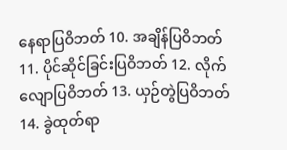နေရာပြဝိဘတ် 10. အချိန်ပြဝိဘတ် 11. ပိုင်ဆိုင်ခြင်းပြဝိဘတ် 12. လိုက်လျောပြဝိဘတ် 13. ယှဉ်တွဲပြဝိဘတ် 14. ခွဲထုတ်ရာ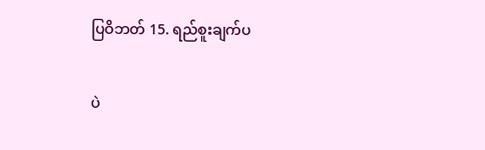ပြဝိဘတ် 15. ရည်စူးချက်ပ

ပဲ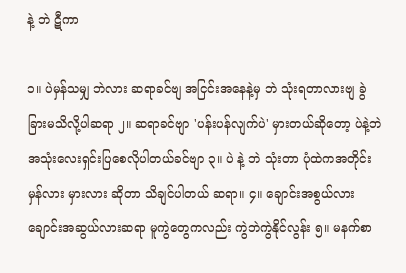နဲ့ ဘဲ ဋီကာ

၁။ ပဲမှန်သမျှ ဘဲလား ဆရာခင်ဗျ အငြင်းအနေနဲ့မှ ဘဲ သုံးရတာလားဗျ ခွဲခြားမသိလို့ပါဆရာ ၂။ ဆရာခင်ဗျာ 'ပန်းပန်လျက်ပဲ' မှားတယ်ဆိုတော့ ပဲနဲ့ဘဲ အသုံးလေးရှင်းပြစေလိုပါတယ်ခင်ဗျာ ၃။ ပဲ နဲ့ ဘဲ သုံးတာ ပုံထဲကအတိုင်း မှန်လား မှားလား ဆိုတာ သိချင်ပါတယ် ဆရာ။ ၄။ ချောင်းအစွယ်လား ချောင်းအဆွယ်လားဆရာ မူကွဲတွေကလည်း ကွဲဘဲကွဲနိုင်လွန်း ၅။ မနက်စာ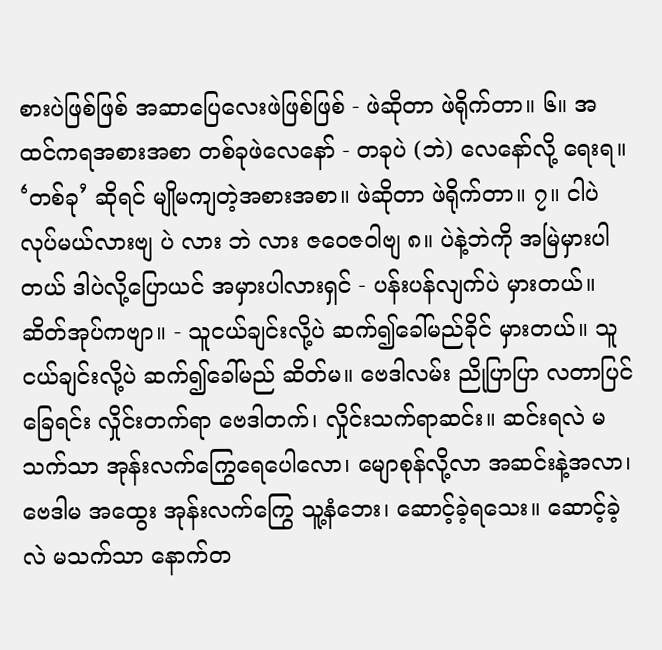စားပဲဖြစ်ဖြစ် အဆာပြေလေးဖဲဖြစ်ဖြစ် - ဖဲဆိုတာ ဖဲရိုက်တာ။ ၆။ အထင်ကရအစားအစာ တစ်ခုဖဲလေနော် - တခုပဲ (ဘဲ) လေနော်လို့ ရေးရ။ ‘တစ်ခု’ ဆိုရင် မျိုမကျတဲ့အစားအစာ။ ဖဲဆိုတာ ဖဲရိုက်တာ။ ၇။ ငါပဲလုပ်မယ်လားဗျ ပဲ လား ဘဲ လား ဇဝေဇဝါဗျ ၈။ ပဲနဲ့ဘဲကို အမြဲမှားပါတယ် ဒါပဲလို့ပြောယင် အမှားပါလားရှင် - ပန်းပန်လျက်ပဲ မှားတယ်။ ဆိတ်အုပ်ကဗျာ။ - သူငယ်ချင်းလို့ပဲ ဆက်၍ခေါ်မည်ခိုင် မှားတယ်။ သူငယ်ချင်းလို့ပဲ ဆက်၍ခေါ်မည် ဆိတ်မ။ ဗေဒါလမ်း ညိုပြာပြာ လတာပြင်ခြေရင်း လှိုင်းတက်ရာ ဗေဒါတက်၊ လှိုင်းသက်ရာဆင်း။ ဆင်းရလဲ မသက်သာ အုန်းလက်ကြွေရေပေါလော၊ မျောစုန်လို့လာ အဆင်းနဲ့အလာ၊ ဗေဒါမ အထွေး အုန်းလက်ကြွေ သူ့နံဘေး၊ ဆောင့်ခဲ့ရသေး။ ဆောင့်ခဲ့လဲ မသက်သာ နောက်တ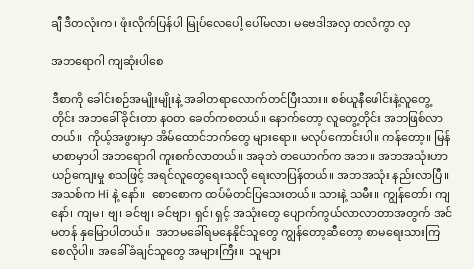ချီ ဒီတလုံးက၊ ဖုံးလိုက်ပြန်ပါ မြုပ်လေပေါ့ ပေါ်မလာ၊ မဗေဒါအလှ တလံကွာ လှ

အဘရောဂါ ကျဆုံးပါစေ

ဒီစာကို ခေါင်းစဉ်အမျိုးမျိုးနဲ့ အခါတရာလောက်တင်ပြီးသား။ စစ်ယူနီဖေါင်းနဲ့လူတွေ့တိုင်း အဘခေါ်ခိုင်းတာ နဝတ ခေတ်ကစတယ်။ နောက်တော့ လူတွေ့တိုင်း အဘဖြစ်လာတယ်။  ကိုယ့်အဖွားမှာ အိမ်ထောင်ဘက်တွေ များရော။ မလုပ်ကောင်းပါ။ ကန်တော့။ မြန်မာစာမှာပါ အဘရောဂါ ကူးစက်လာတယ်။ အခုဘဲ တယောက်က အဘ။ အဘအသုံးဟာ ယဉ်ကျေးမှု စသဖြင့် အရင်လူတွေရေးသလို ရေးလာပြန်တယ်။ အဘအသုံး နည်းလာပြီ။ အသစ်က Hi နဲ့ နော်။  စောစောက ထပ်မံတင်ပြသေးတယ်။ သားနဲ့ သမီး။ ကျွန်တော်၊ ကျနော်၊ ကျမ၊ ဗျ၊ ခင်ဗျ၊ ခင်ဗျာ၊ ရှင်၊ ရှင့် အသုံးတွေ ပျောက်ကွယ်လာလာတာအတွက် အင်မတန် နှမြောပါတယ်။  အဘမခေါ်ရမနေနိုင်သူတွေ ကျွန်တော့ဆီတော့ စာမရေးသားကြစေလိုပါ။ အခေါ်ခံချင်သူတွေ အများကြီး။  သူများ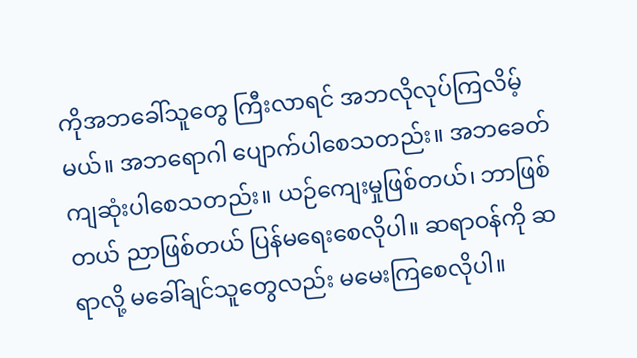ကိုအဘခေါ်သူတွေ ကြီးလာရင် အဘလိုလုပ်ကြလိမ့်မယ်။ အဘရောဂါ ပျောက်ပါစေသတည်း။ အဘခေတ် ကျဆုံးပါစေသတည်း။ ယဉ်ကျေးမှုဖြစ်တယ်၊ ဘာဖြစ်တယ် ညာဖြစ်တယ် ပြန်မရေးစေလိုပါ။ ဆရာဝန်ကို ဆရာလို့ မခေါ်ချင်သူတွေလည်း မမေးကြစေလိုပါ။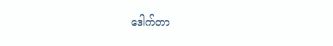ဒေါက်တာ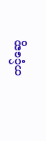တင့်ဆွေ